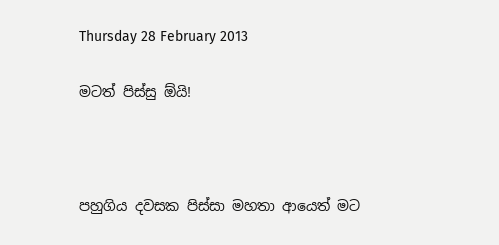Thursday 28 February 2013

මටත් පිස්සු ඕයි!



පහුගිය දවසක පිස්සා මහතා ආයෙත් මට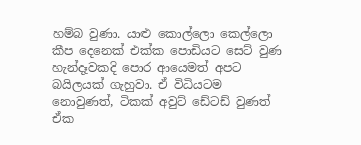හම්බ වුණා. යාළු කොල්ලො කෙල්ලො කීප දෙනෙක් එක්ක පොඩියට සෙට් වුණ හැන්දෑවකදි පොර ආයෙමත් අපට බයිලයක් ගැහුවා. ඒ විධියටම නොවුණත්, ටිකක් අවුට් ඩේටඩ් වුණත් ඒක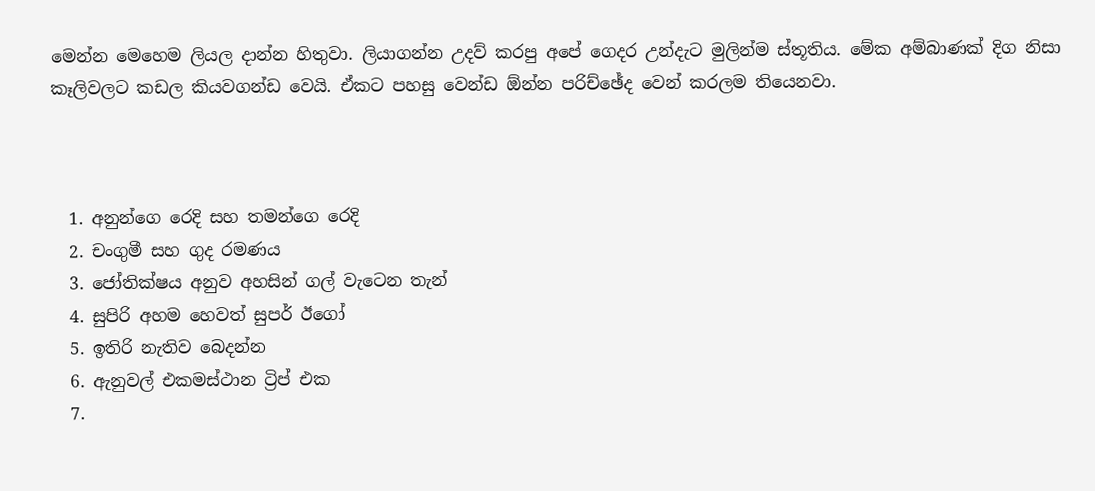මෙන්න මෙහෙම ලියල දාන්න හිතුවා. ලියාගන්න උදව් කරපු අපේ ගෙදර උන්දැට මුලින්ම ස්තූතිය. මේක අම්බාණක් දිග නිසා කෑලිවලට කඩල කියවගන්ඩ වෙයි. ඒකට පහසු වෙන්ඩ ඕන්න පරිච්ඡේද වෙන් කරලම තියෙනවා.



  1. අනුන්ගෙ රෙදි සහ තමන්ගෙ රෙදි
  2. චංගුමී සහ ගුද රමණය
  3. ජෝතික්ෂය අනුව අහසින් ගල් වැටෙන තැන්
  4. සුපිරි අහම හෙවත් සුපර් ඊගෝ
  5. ඉතිරි නැතිව බෙදන්න
  6. ඇනුවල් එකමස්ථාන ට්‍රිප් එක
  7.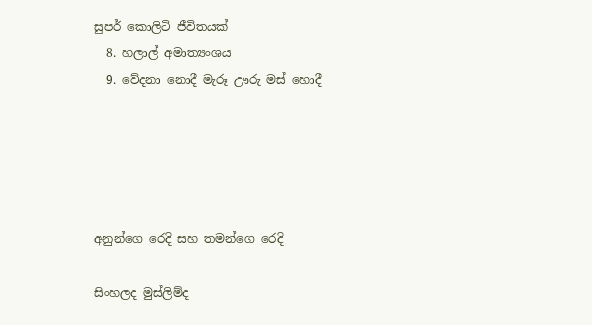සුපර් කොලිටි ජීවිතයක්
  8. හලාල් අමාත්‍යංශය
  9. වේදනා නොදී මැරූ ඌරු මස් හොදී





අනුන්ගෙ රෙදි සහ තමන්ගෙ රෙදි

සිංහලද මුස්ලිම්ද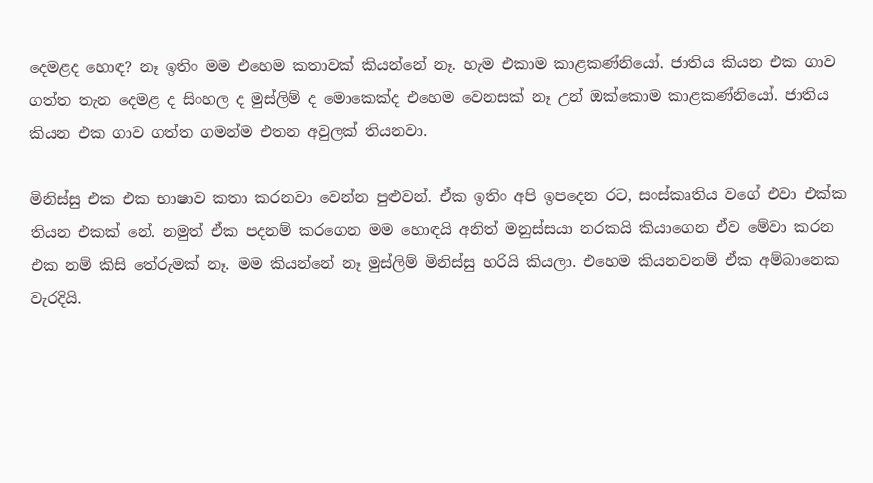දෙමළද හොඳ? නෑ ඉතිං මම එහෙම කතාවක් කියන්නේ නෑ. හැම එකාම කාළකණ්නියෝ. ජාතිය කියන එක ගාව ගත්ත තැන දෙමළ ද සිංහල ද මුස්ලිම් ද මොකෙක්ද එහෙම වෙනසක් නෑ උන් ඔක්කොම කාළකණ්නියෝ. ජාතිය කියන එක ගාව ගත්ත ගමන්ම එතන අවුලක් තියනවා.

මිනිස්සු එක එක භාෂාව කතා කරනවා වෙන්න පුළුවන්. ඒක ඉතිං අපි ඉපදෙන රට, සංස්කෘතිය වගේ එවා එක්ක තියන එකක් නේ. නමුත් ඒක පදනම් කරගෙන මම හොඳයි අනිත් මනුස්සයා නරකයි කියාගෙන ඒව මේවා කරන එක නම් කිසි තේරුමක් නෑ. මම කියන්නේ නෑ මුස්ලිම් මිනිස්සු හරියි කියලා. එහෙම කියනවනම් ඒක අම්බානෙක වැරදියි.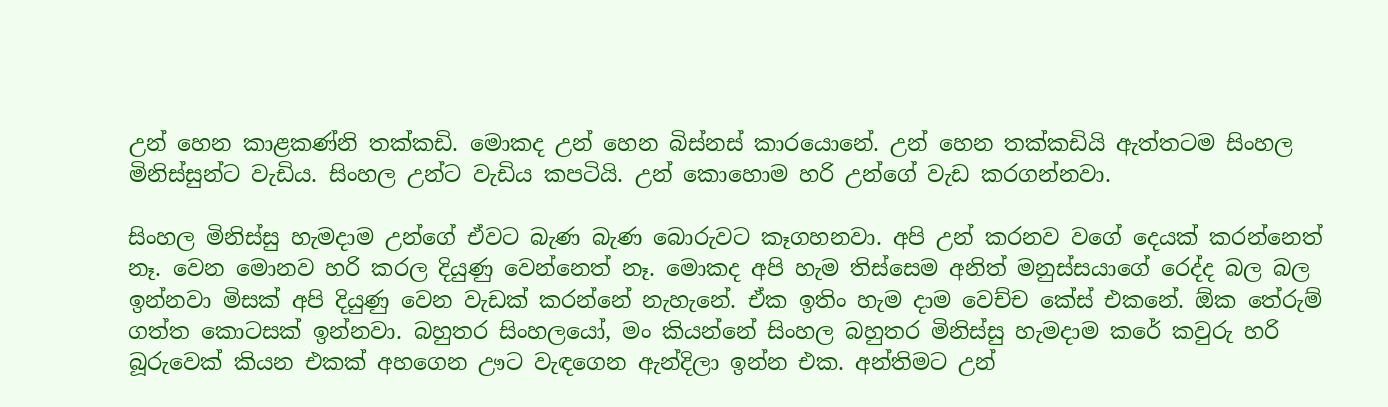උන් හෙන කාළකණ්නි තක්කඩි. මොකද උන් හෙන බිස්නස් කාරයොනේ. උන් හෙන තක්කඩියි ඇත්තටම සිංහල මිනිස්සුන්ට වැඩිය. සිංහල උන්ට වැඩිය කපටියි. උන් කොහොම හරි උන්ගේ වැඩ කරගන්නවා.

සිංහල මිනිස්සු හැමදාම උන්ගේ ඒවට බැණ බැණ බොරුවට කෑගහනවා. අපි උන් කරනව වගේ දෙයක් කරන්නෙත් නෑ. වෙන මොනව හරි කරල දියුණු වෙන්නෙත් නෑ. මොකද අපි හැම තිස්සෙම අනිත් මනුස්සයාගේ රෙද්ද බල බල ඉන්නවා මිසක් අපි දියුණු වෙන වැඩක් කරන්නේ නැහැනේ. ඒක ඉතිං හැම දාම වෙච්ච කේස් එකනේ. ඕක තේරුම් ගත්ත කොටසක් ඉන්නවා. බහුතර සිංහලයෝ, මං කියන්නේ සිංහල බහුතර මිනිස්සු හැමදාම කරේ කවුරු හරි බූරුවෙක් කියන එකක් අහගෙන ඌට වැඳගෙන ඇන්දිලා ඉන්න එක. අන්තිමට උන්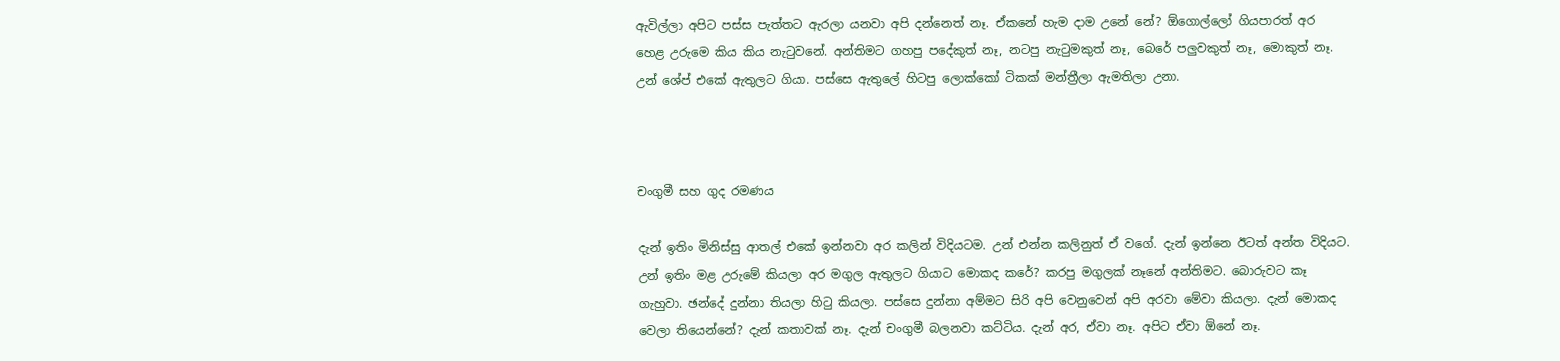ඇවිල්ලා අපිට පස්ස පැත්තට ඇරලා යනවා අපි දන්නෙත් නෑ. ඒකනේ හැම දාම උනේ නේ? ඕගොල්ලෝ ගියපාරත් අර හෙළ උරුමෙ කිය කිය නැටුවනේ. අන්තිමට ගහපු පදේකුත් නෑ, නටපු නැටුමකුත් නෑ, බෙරේ පලුවකුත් නෑ, මොකුත් නෑ. උන් ශේප් එකේ ඇතුලට ගියා. පස්සෙ ඇතුලේ හිටපු ලොක්කෝ ටිකක් මන්ත්‍රීලා ඇමතිලා උනා.



චංගුමී සහ ගුද රමණය

දැන් ඉතිං මිනිස්සු ආතල් එකේ ඉන්නවා අර කලින් විදියටම. උන් එන්න කලිනුත් ඒ වගේ. දැන් ඉන්නෙ ඊටත් අන්ත විදියට. උන් ඉතිං මළ උරුමේ කියලා අර මගුල ඇතුලට ගියාට මොකද කරේ? කරපු මගුලක් නෑනේ අන්තිමට. බොරුවට කෑ ගැහුවා. ඡන්දේ දුන්නා තියලා හිටු කියලා. පස්සෙ දුන්නා අම්මට සිරි අපි වෙනුවෙන් අපි අරවා මේවා කියලා. දැන් මොකද වෙලා තියෙන්නේ? දැන් කතාවක් නෑ. දැන් චංගුමී බලනවා කට්ටිය. දැන් අර, ඒවා නෑ. අපිට ඒවා ඕනේ නෑ.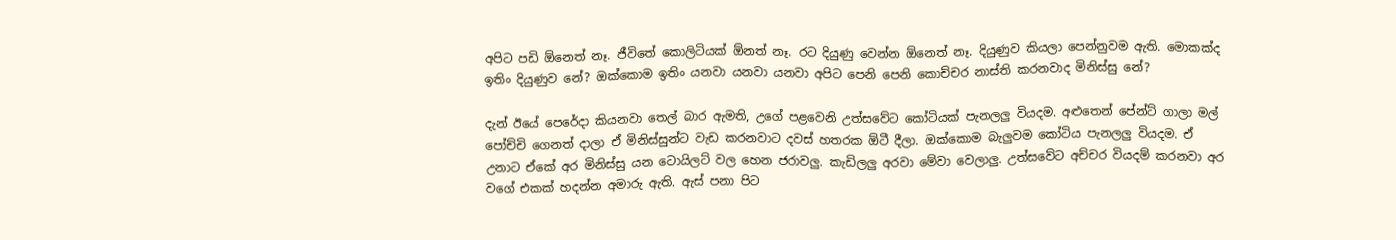අපිට පඩි ඕනෙත් නෑ. ජීවිතේ කොලිටියක් ඕනත් නෑ. රට දියුණු වෙන්න ඕනෙත් නෑ. දියුණුව කියලා පෙන්නුවම ඇති. මොකක්ද ඉතිං දියුණුව නේ? ඔක්කොම ඉතිං යනවා යනවා යනවා අපිට පෙනි පෙනි කොච්චර නාස්ති කරනවාද මිනිස්සු නේ?

දැන් ඊයේ පෙරේදා කියනවා තෙල් බාර ඇමති, උගේ පළවෙනි උත්සවේට කෝටියක් පැනලලු වියදම. අළුතෙන් පේන්ට් ගාලා මල් පෝච්චි ගෙනත් දාලා ඒ මිනිස්සුන්ට වැඩ කරනවාට දවස් හතරක ඕටී දීලා. ඔක්කොම බැලුවම කෝටිය පැනලලු වියදම. ඒ උනාට ඒකේ අර මිනිස්සු යන ටොයිලට් වල හෙන ජරාවලු. කැඩිලලු අරවා මේවා වෙලාලු. උත්සවේට අච්චර වියදම් කරනවා අර වගේ එකක් හදන්න අමාරු ඇති. ඇස් පනා පිට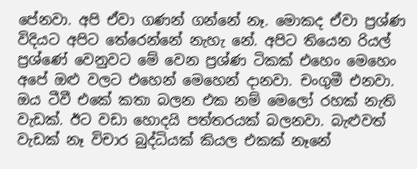පේනවා. අපි ඒවා ගණන් ගන්නේ නෑ. මොකද ඒවා ප්‍රශ්ණ විදියට අපිට තේරෙන්නේ නැහැ නේ. අපිට තියෙන රියල් ප්‍රශ්ණේ වෙනුවට මේ වෙන ප්‍රශ්ණ ටිකක් එහෙං මෙහෙං අපේ ඔළු වලට එහෙන් මෙහෙන් දානවා. චංගුමී එනවා. ඔය ටීවී එකේ කතා බලන එක නම් මෙලෝ රහක් නැති වැඩක්. ඊට වඩා හොදයි පත්තරයක් බලනවා. බැළුවත් වැඩක් නෑ විචාර බුද්ධියක් කියල එකක් නෑනේ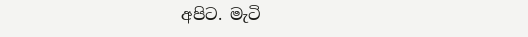අපිට. මැටි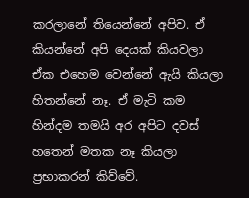කරලානේ තියෙන්නේ අපිව. ඒ කියන්නේ අපි දෙයක් කියවලා ඒක එහෙම වෙන්නේ ඇයි කියලා හිතන්නේ නෑ. ඒ මැටි කම හින්දම තමයි අර අපිට දවස් හතෙන් මතක නෑ කියලා ප්‍රභාකරන් කිව්වේ.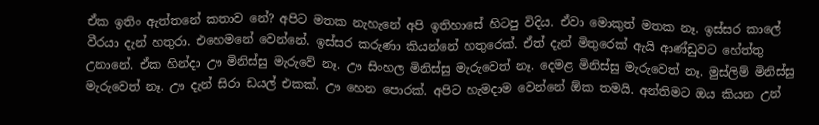ඒක ඉතිං ඇත්තනේ කතාව නේ? අපිට මතක නැහැනේ අපි ඉතිහාසේ හිටපු විදිය. ඒවා මොකුත් මතක නෑ. ඉස්සර කාලේ වීරයා දැන් හතුරා. එහෙමනේ වෙන්නේ. ඉස්සර කරුණා කියන්නේ හතුරෙක්. ඒත් දැන් මිතුරෙක් ඇයි ආණ්ඩුවට හේත්තු උනානේ. ඒක හින්දා ඌ මිනිස්සු මැරුවේ නෑ. ඌ සිංහල මිනිස්සු මැරුවෙත් නෑ. දෙමළ මිනිස්සු මැරුවෙත් නෑ. මුස්ලිම් මිනිස්සු මැරුවෙත් නෑ. ඌ දැන් සිරා ඩයල් එකක්. ඌ හෙන පොරක්. අපිට හැමදාම වෙන්නේ ඕක තමයි. අන්තිමට ඔය කියන උන්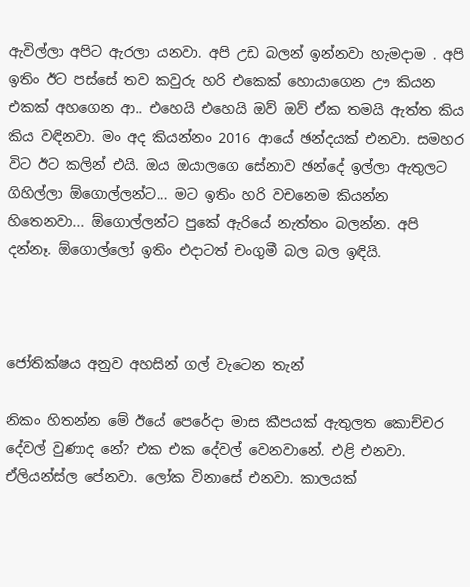ඇවිල්ලා අපිට ඇරලා යනවා. අපි උඩ බලන් ඉන්නවා හැමදාම . අපි ඉතිං ඊට පස්සේ තව කවුරු හරි එකෙක් හොයාගෙන ඌ කියන එකක් අහගෙන ආ.. එහෙයි එහෙයි ඔව් ඔව් ඒක තමයි ඇත්ත කිය කිය වඳිනවා. මං අද කියන්නං 2016 ආයේ ඡන්දයක් එනවා. සමහර විට ඊට කලින් එයි. ඔය ඔයාලගෙ සේනාව ඡන්දේ ඉල්ලා ඇතුලට ගිහිල්ලා ඕගොල්ලන්ට... මට ඉතිං හරි වචනෙම කියන්න හිතෙනවා... ඕගොල්ලන්ට පුකේ ඇරියේ නැත්තං බලන්න. අපි දන්නෑ. ඕගොල්ලෝ ඉතිං එදාටත් චංගුමී බල බල ඉඳියි.



ජෝතික්ෂය අනුව අහසින් ගල් වැටෙන තැන්

නිකං හිතන්න මේ ඊයේ පෙරේදා මාස කීපයක් ඇතුලත කොච්චර දේවල් වුණාද නේ? එක එක දේවල් වෙනවානේ. එළි එනවා. ඒලියන්ස්ල පේනවා. ලෝක විනාසේ එනවා. කාලයක්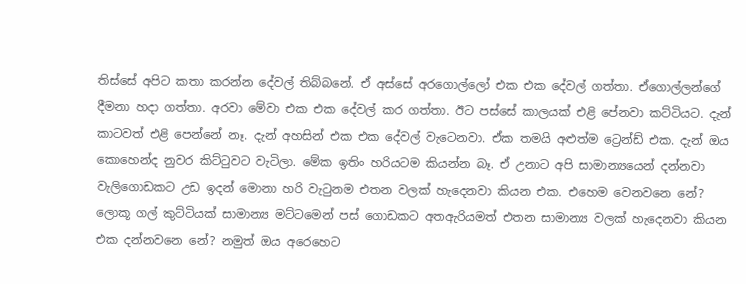තිස්සේ අපිට කතා කරන්න දේවල් තිබ්බනේ. ඒ අස්සේ අරගොල්ලෝ එක එක දේවල් ගත්තා. ඒගොල්ලන්ගේ දීමනා හදා ගත්තා. අරවා මේවා එක එක දේවල් කර ගත්තා. ඊට පස්සේ කාලයක් එළි පේනවා කට්ටියට. දැන් කාටවත් එ‍ළි පෙන්නේ නෑ. දැන් අහසින් එක එක දේවල් වැටෙනවා. ඒක තමයි අළුත්ම ට්‍රෙන්ඩ් එක. දැන් ඔය කොහෙන්ද නුවර කිට්ටුවට වැටිලා. මේක ඉතිං හරියටම කියන්න බෑ. ඒ උනාට අපි සාමාන්‍යයෙන් දන්නවා වැලිගොඩකට උඩ ඉදන් මොනා හරි වැටුනම එතන වලක් හැදෙනවා කියන එක. එහෙම වෙනවනෙ නේ? ලොකූ ගල් කුට්ටියක් සාමාන්‍ය මට්ටමෙන් පස් ගොඩකට අතඇරියමත් එතන සාමාන්‍ය වලක් හැදෙනවා කියන එක දන්නවනෙ නේ? නමුත් ඔය අරෙහෙට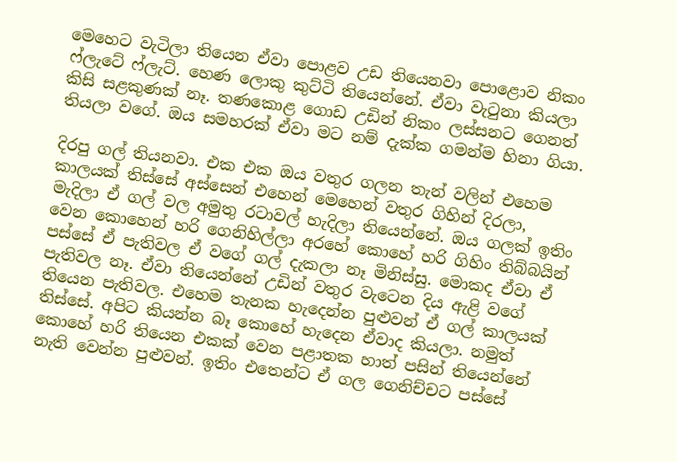මෙහෙට වැටිලා තියෙන ඒවා පොළව උඩ තියෙනවා පොළොව නිකං ෆ්ලැටේ ෆ්ලැට්. හෙණ ලොකු කුට්ටි තියෙන්නේ. ඒවා වැටුනා කියලා කිසි සළකුණක් නෑ. තණකොළ ගොඩ උඩින් නිකං ලස්සනට ගෙනත් තියලා වගේ. ඔය සමහරක් ඒවා මට නම් දැක්ක ගමන්ම හිනා ගියා.

දිරපු ගල් තියනවා. එක එක ඔය වතුර ගලන තැන් වලින් එහෙම කාලයක් තිස්සේ අස්සෙන් එහෙන් මෙහෙන් වතුර ගිහින් දිරලා, මැදිලා ඒ ගල් වල අමුතු රටාවල් හැදිලා තියෙන්නේ. ඔය ගලක් ඉතිං වෙන කොහෙන් හරි ගෙනිහිල්ලා අරහේ කොහේ හරි ගිහිං තිබ්බයින් පස්සේ ඒ පැතිවල ඒ වගේ ගල් දැකලා නෑ මිනිස්සු. මොකද ඒවා ඒ පැතිවල නෑ. ඒවා තියෙන්නේ උඩින් වතුර වැටෙන දිය ඇළි වගේ තියෙන පැතිවල. එහෙම තැනක හැදෙන්න පුළුවන් ඒ ගල් කාලයක් තිස්සේ. අපිට කියන්න බෑ කොහේ හැදෙන ඒවාද කියලා. නමුත් කොහේ හරි තියෙන එකක් වෙන පළාතක හාත් පසින් තියෙන්නේ නැති වෙන්න පුළුවන්. ඉතිං එතෙන්ට ඒ ගල ගෙනිච්චට පස්සේ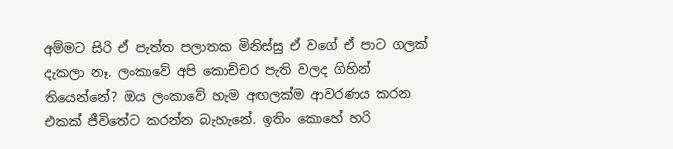අම්මට සිරි ඒ පැත්ත පලාතක මිනිස්සු ඒ වගේ ඒ පාට ගලක් දැකලා නෑ. ලංකාවේ අපි කොච්චර පැති වලද ගිහින් තියෙන්නේ? ඔය ලංකාවේ හැම අඟලක්ම ආවරණය කරන එකක් ජීවිතේට කරන්න බැහැනේ. ඉතිං කොහේ හරි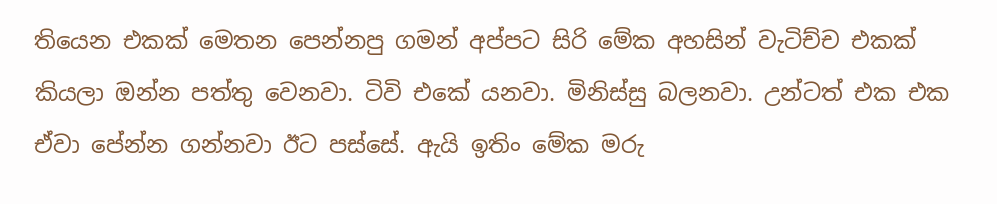තියෙන එකක් මෙතන පෙන්නපු ගමන් අප්පට සිරි මේක අහසින් වැටිච්ච එකක් කියලා ඔන්න පත්තු වෙනවා. ටිවි එකේ යනවා. මිනිස්සු බලනවා. උන්ටත් එක එක ඒවා පේන්න ගන්නවා ඊට පස්සේ. ඇයි ඉතිං මේක මරු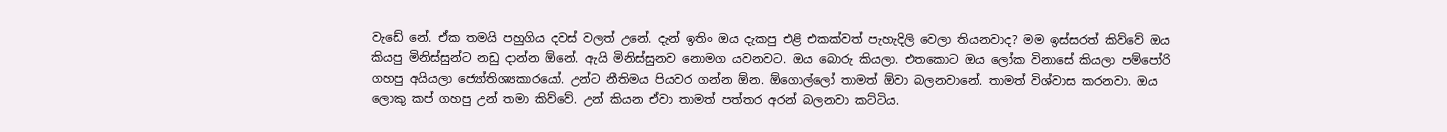වැඩේ නේ. ඒක තමයි පහුගිය දවස් වලත් උනේ. දැන් ඉතිං ඔය දැකපු එළි එකක්වත් පැහැදිලි වෙලා තියනවාද? මම ඉස්සරත් කිව්වේ ඔය කියපු මිනිස්සුන්ට නඩු දාන්න ඕනේ. ඇයි මිනිස්සුනව නොමග යවනවට. ඔය බොරු කියලා. එතකොට ඔය ලෝක විනාසේ කියලා පම්පෝරි ගහපු අයියලා ජ්‍යෝතිශ්‍යකාරයෝ. උන්ට නීතිමය පියවර ගන්න ඕන. ඕගොල්ලෝ තාමත් ඕවා බලනවානේ. තාමත් විශ්වාස කරනවා. ඔය ලොකු කප් ගහපු උන් තමා කිව්වේ. උන් කියන ඒවා තාමත් පත්තර අරන් බලනවා කට්ටිය.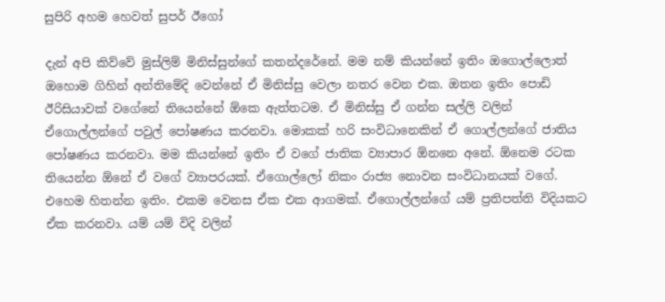සුපිරි අහම හෙවත් සුපර් ඊගෝ

දැන් අපි කිව්වේ මුස්ලිම් මිනිස්සුන්ගේ කතන්දරේනේ. මම නම් කියන්නේ ඉතිං ඔගොල්ලොත් ඔහොම ගිහින් අන්තිමේදි වෙන්නේ ඒ මිනිස්සු වෙලා නතර වෙන එක. ඔතන ඉතිං පොඩි ඊරිසියාවක් වගේනේ තියෙන්නේ ඕකෙ ඇත්තටම. ඒ මිනිස්සු ඒ ගන්න සල්ලි වලින් ඒගොල්ලන්ගේ පවුල් පෝෂණය කරනවා. මොකක් හරි සංවිධානෙකින් ඒ ගොල්ලන්ගේ ජාතිය පෝෂණය කරනවා. මම කියන්නේ ඉතිං ඒ වගේ ජාතික ව්‍යාපාර ඕනනෙ අනේ. ඕනෙම රටක තියෙන්න ඕනේ ඒ වගේ ව්‍යාපරයක්. ඒගොල්ලෝ නිකං රාජ්‍ය නොවන සංවිධානයක් වගේ. එහෙම හිතන්න ඉතිං. එකම වෙනස ඒක එක ආගමක්. ඒගොල්ලන්ගේ යම් ප්‍රතිපත්ති විදියකට ඒක කරනවා. යම් යම් විදි වලින්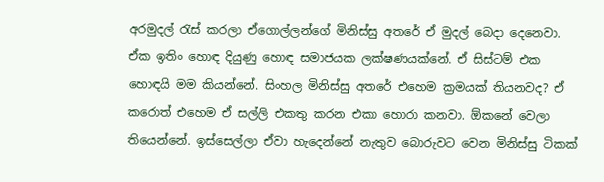අරමුදල් රැස් කරලා ඒගොල්ලන්ගේ මිනිස්සු අතරේ ඒ මුදල් බෙදා දෙනෙවා. ඒක ඉතිං හොඳ දියුණු හොඳ සමාජයක ලක්ෂණයක්නේ. ඒ සිස්ටම් එක හොඳයි මම කියන්නේ. සිංහල මිනිස්සු අතරේ එහෙම ක්‍රමයක් තියනවද? ඒ කරොත් එහෙම ඒ සල්ලි එකතු කරන එකා හොරා කනවා. ඕකනේ වෙලා තියෙන්නේ. ඉස්සෙල්ලා ඒවා හැදෙන්නේ නැතුව බොරුවට වෙන මිනිස්සු ටිකක්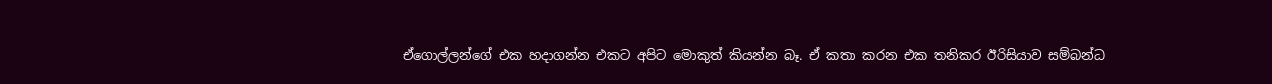ඒගොල්ලන්ගේ එක හදාගන්න එකට අපිට මොකුත් කියන්න බෑ. ඒ කතා කරන එක තනිකර ඊරිසියාව සම්බන්ධ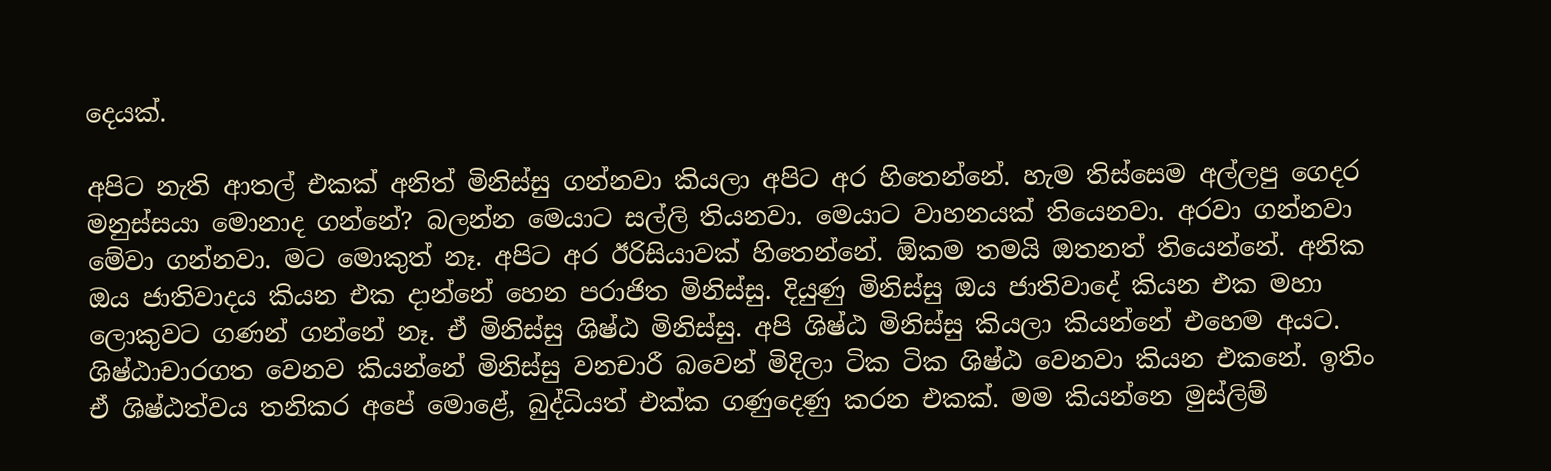දෙයක්.

අපිට නැති ආතල් එකක් අනිත් මිනිස්සු ගන්නවා කියලා අපිට අර හිතෙන්නේ. හැම තිස්සෙම අල්ලපු ගෙදර මනුස්සයා මොනාද ගන්නේ? බලන්න මෙයාට සල්ලි තියනවා. මෙයාට වාහනයක් තියෙනවා. අරවා ගන්නවා මේවා ගන්නවා. මට මොකුත් නෑ. අපිට අර ඊරිසියාවක් හිතෙන්නේ. ඕකම තමයි ඔතනත් තියෙන්නේ. අනික ඔය ජාතිවාදය කියන එක දාන්නේ හෙන පරාජිත මිනිස්සු. දියුණු මිනිස්සු ඔය ජාතිවාදේ කියන එක මහා ලොකුවට ගණන් ගන්නේ නෑ. ඒ මිනිස්සු ශිෂ්ඨ මිනිස්සු. අපි ශිෂ්ඨ මිනිස්සු කියලා කියන්නේ එහෙම අයට. ශිෂ්ඨාචාරගත වෙනව කියන්නේ මිනිස්සු වනචාරී බවෙන් මිදිලා ටික ටික ශිෂ්ඨ වෙනවා කියන එකනේ. ඉතිං ඒ ශිෂ්ඨත්වය තනිකර අපේ මොළේ, බුද්ධියත් එක්ක ගණුදෙණු කරන එකක්. මම කියන්නෙ මුස්ලිම්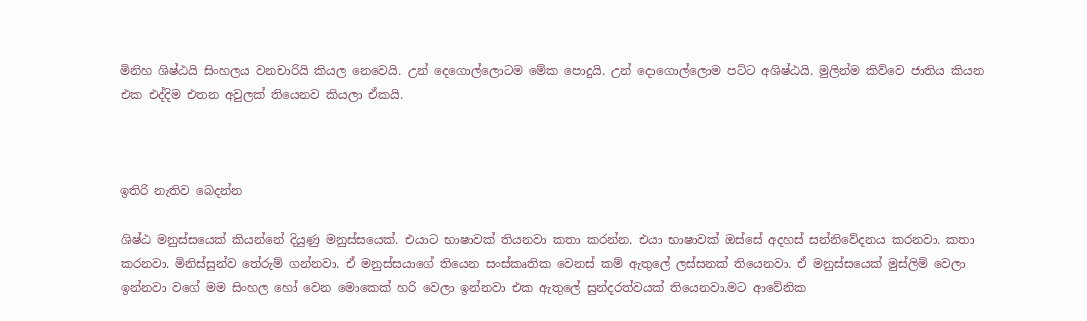මිනිහ ශිෂ්ඨයි සිංහලය වනචාරියි කියල නෙවෙයි. උන් දෙගොල්ලොටම මේක පොදුයි. උන් දොගොල්ලොම පට්ට අශිෂ්ඨයි. මුලින්ම කිව්වෙ ජාතිය කියන එක එද්දිම එතන අවුලක් තියෙනව කියලා ඒකයි.



ඉතිරි නැතිව බෙදන්න

ශිෂ්ඨ මනුස්සයෙක් කියන්නේ දියුණු මනුස්සයෙක්. එයාට භාෂාවක් තියනවා කතා කරන්න. එයා භාෂාවක් ඔස්සේ අදහස් සන්නිවේදනය කරනවා. කතා කරනවා. මිනිස්සුන්ව තේරුම් ගන්නවා. ඒ මනුස්සයාගේ තියෙන සංස්කෘතික වෙනස් කම් ඇතුලේ ලස්සනක් තියෙනවා. ඒ මනුස්සයෙක් මුස්ලිම් වෙලා ඉන්නවා වගේ මම සිංහල හෝ වෙන මොකෙක් හරි වෙලා ඉන්නවා එක ඇතුලේ සුන්දරත්වයක් තියෙනවා.මට ආවේනික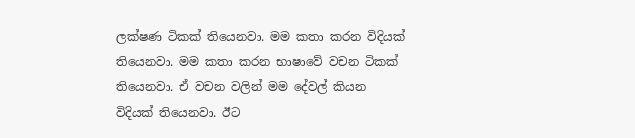ලක්ෂණ ටිකක් තියෙනවා. මම කතා කරන විදියක් තියෙනවා. මම කතා කරන භාෂාවේ වචන ටිකක් තියෙනවා. ඒ වචන වලින් මම දේවල් කියන විදියක් තියෙනවා. ඊට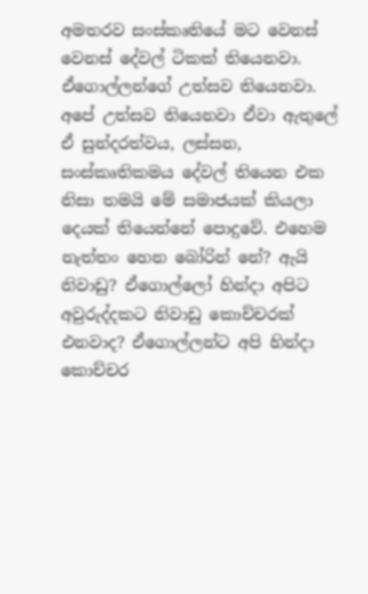අමතරව සංස්කෘතියේ මට වෙනස් වෙනස් දේවල් ටිකක් තියෙනවා. ඒගොල්ලන්ගේ උත්සව තියෙනවා. අපේ උත්සව තියෙනවා ඒවා ඇතුලේ ඒ සුන්දරත්වය, ලස්සන, සංස්කෘතිකමය දේවල් තියෙන එක නිසා තමයි මේ සමාජයක් කියලා දෙයක් තියෙන්නේ පොදුවේ. එහෙම නැත්තං හෙන බෝරින් නේ? ඇයි නිවාඩු? ඒගොල්ලෝ හින්දා අපිට අවුරුද්දකට නිවාඩු කොච්චරක් එනවාද? ඒගොල්ලන්ට අපි හින්දා කොච්චර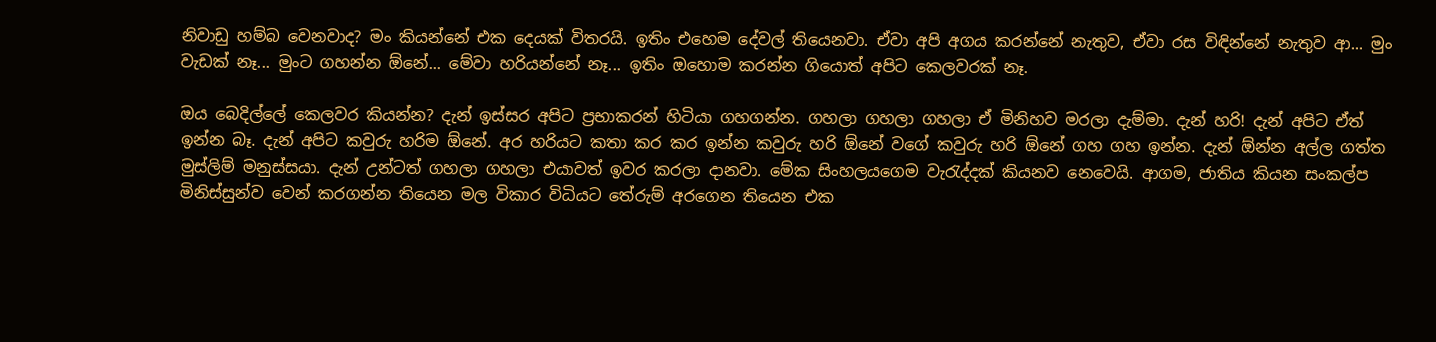නිවාඩු හම්බ වෙනවාද? මං කියන්නේ එක දෙයක් විතරයි. ඉතිං එහෙම දේවල් තියෙනවා. ඒවා අපි අගය කරන්නේ නැතුව, ඒවා රස විඳින්නේ නැතුව ආ... මුං වැඩක් නෑ... මුංට ගහන්න ඕනේ... මේවා හරියන්නේ නෑ... ඉතිං ඔහොම කරන්න ගියොත් අපිට කෙලවරක් නෑ.

ඔය බෙදිල්ලේ කෙලවර කියන්න? දැන් ඉස්සර අපිට ප්‍රභාකරන් හිටියා ගහගන්න. ගහලා ගහලා ගහලා ඒ මිනිහව මරලා දැම්මා. දැන් හරි! දැන් අපිට ඒත් ඉන්න බෑ. දැන් අපිට කවුරු හරිම ඕනේ. අර හරියට කතා කර කර ඉන්න කවුරු හරි ඕනේ වගේ කවුරු හරි ඕනේ ගහ ගහ ඉන්න. දැන් ඕන්න අල්ල ගත්ත මුස්ලිම් මනුස්සයා. දැන් උන්ටත් ගහලා ගහලා එයාවත් ඉවර කරලා දානවා. මේක සිංහලයගෙම වැරැද්දක් කියනව නෙවෙයි. ආගම, ජාතිය කියන සංකල්ප මිනිස්සුන්ව වෙන් කරගන්න තියෙන මල විකාර විධියට තේරුම් අරගෙන තියෙන එක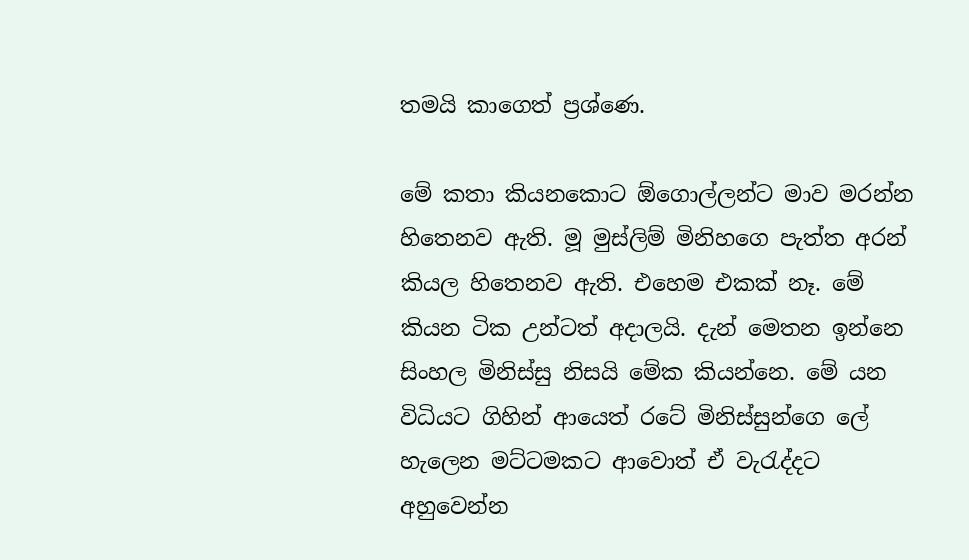තමයි කාගෙත් ප්‍රශ්ණෙ.

මේ කතා කියනකොට ඕගොල්ලන්ට මාව මරන්න හිතෙනව ඇති. මූ මුස්ලිම් මිනිහගෙ පැත්ත අරන් කියල හිතෙනව ඇති. එහෙම එකක් නෑ. මේ කියන ටික උන්ටත් අදාලයි. දැන් මෙතන ඉන්නෙ සිංහල මිනිස්සු නිසයි මේක කියන්නෙ. මේ යන විධියට ගිහින් ආයෙත් රටේ මිනිස්සුන්ගෙ ලේ හැලෙන මට්ටමකට ආවොත් ඒ වැරැද්දට අහුවෙන්න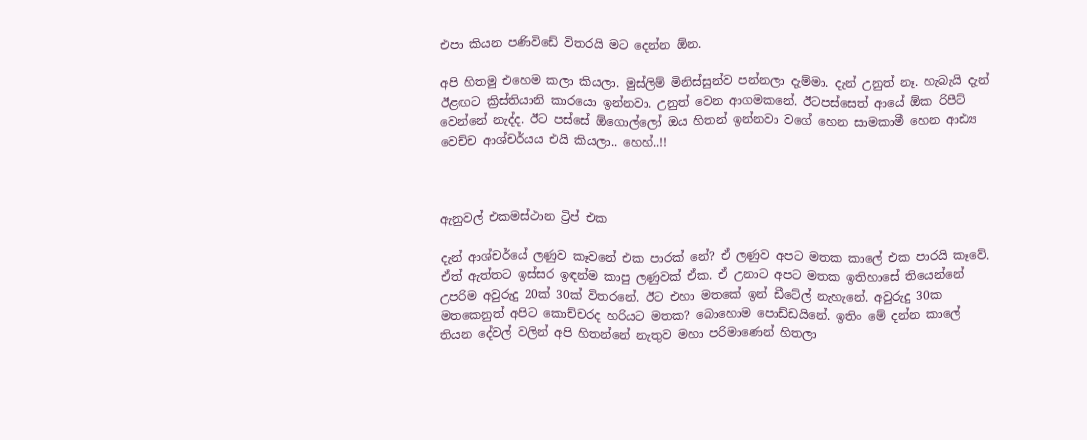එපා කියන පණිවිඩේ විතරයි මට දෙන්න ඕන.

අපි හිතමු එහෙම කලා කියලා. මුස්ලිම් මිනිස්සුන්ව පන්නලා දැම්මා. දැන් උනුත් නෑ. හැබැයි දැන් ඊළඟට ක්‍රිස්තියානි කාරයො ඉන්නවා. උනුත් වෙන ආගමකනේ. ඊටපස්සෙත් ආයේ ඕක රිපීට් වෙන්නේ නැද්ද. ඊට පස්සේ ඕගොල්ලෝ ඔය හිතන් ඉන්නවා වගේ හෙන සාමකාමී හෙන ආඪ්‍ය වෙච්ච ආශ්චර්යය එයි කියලා.. හෙහ්..!!



ඇනුවල් එකමස්ථාන ට්‍රිප් එක

දැන් ආශ්චර්යේ ලණුව කෑවනේ එක පාරක් නේ? ඒ ලණුව අපට මතක කාලේ එක පාරයි කෑවේ. ඒත් ඇත්තට ඉස්සර ඉඳන්ම කාපු ලණුවක් ඒක. ඒ උනාට අපට මතක ඉතිහාසේ තියෙන්නේ උපරිම අවුරුදු 20ක් 30ක් විතරනේ. ඊට එහා මතකේ ඉන් ඩීටේල් නැහැනේ. අවුරුදු 30ක මතකෙනුත් අපිට කොච්චරද හරියට මතක? බොහොම පොඩ්ඩයිනේ. ඉතිං මේ දන්න කාලේ තියන දේවල් වලින් අපි හිතන්නේ නැතුව මහා පරිමාණෙන් හිතලා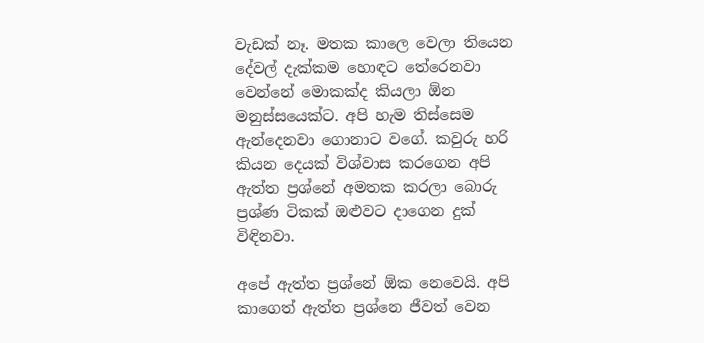වැඩක් නෑ. මතක කාලෙ වෙලා තියෙන දේවල් දැක්කම හොඳට තේරෙනවා වෙන්නේ මොකක්ද කියලා ඕන මනුස්සයෙක්ට. අපි හැම තිස්සෙම ඇන්දෙනවා ගොනාට වගේ. කවුරු හරි කියන දෙයක් විශ්වාස කරගෙන අපි ඇත්ත ප්‍රශ්නේ අමතක කරලා බොරු ප්‍රශ්ණ ටිකක් ඔළුවට දාගෙන දුක් විඳිනවා.

අපේ ඇත්ත ප්‍රශ්නේ ඕක නෙවෙයි. අපි කාගෙත් ඇත්ත ප්‍රශ්නෙ ජීවත් වෙන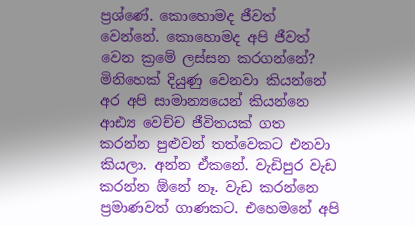ප්‍රශ්ණේ. කොහොමද ජීවත් වෙන්නේ. කොහොමද අපි ජීවත් වෙන ක්‍රමේ ලස්සන කරගන්නේ? මිනිහෙක් දියුණු වෙනවා කියන්නේ අර අපි සාමාන්‍යයෙන් කියන්නෙ ආඪ්‍ය වෙච්ච ජීවිතයක් ගත කරන්න පුළුවන් තත්වෙකට එනවා කියලා. අන්න ඒකනේ. වැඩිපුර වැඩ කරන්න ඕනේ නෑ. වැඩ කරන්නෙ ප්‍රමාණවත් ගාණකට. එහෙමනේ අපි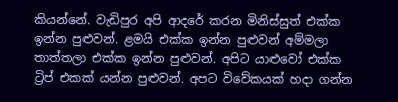කියන්නේ. වැඩිපුර අපි ආදරේ කරන මිනිස්සුත් එක්ක ඉන්න පුළුවන්. ළමයි එක්ක ඉන්න පුළුවන් අම්මලා තාත්තලා එක්ක ඉන්න පුළුවන්. අපිට යාළුවෝ එක්ක ට්‍රිප් එකක් යන්න පුළුවන්. අපට විවේකයක් හදා ගන්න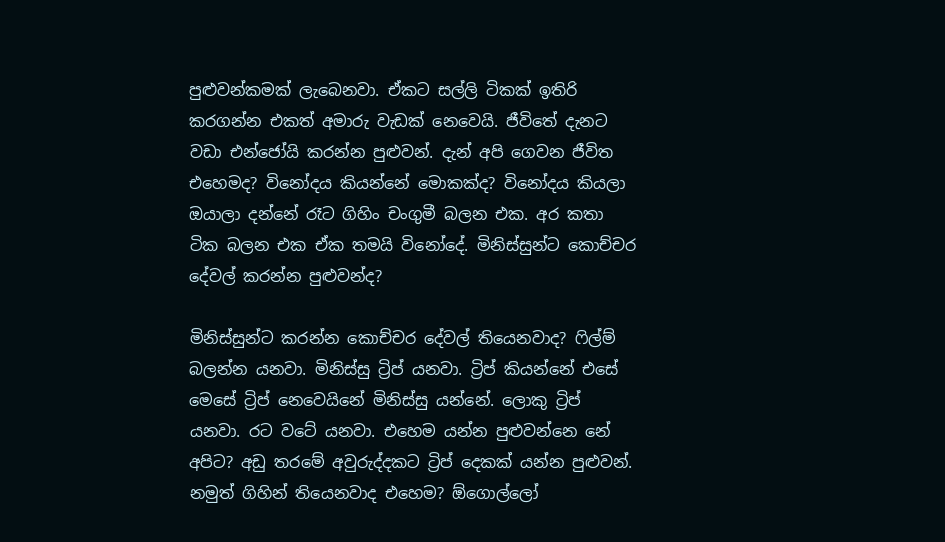පුළුවන්කමක් ලැබෙනවා. ඒකට සල්ලි ටිකක් ඉතිරි කරගන්න එකත් අමාරු වැඩක් නෙවෙයි. ජීවිතේ දැනට වඩා එන්ජෝයි කරන්න පුළුවන්. දැන් අපි ගෙවන ජීවිත එහෙමද? විනෝදය කියන්නේ මොකක්ද? විනෝදය කියලා ඔයාලා දන්නේ රෑට ගිහිං චංගුමී බලන එක. අර කතා ටික බලන එක ඒක තමයි විනෝදේ. මිනිස්සුන්ට කොච්චර දේවල් කරන්න පුළුවන්ද?

මිනිස්සුන්ට කරන්න කොච්චර දේවල් තියෙනවාද? ෆිල්ම් බලන්න යනවා. මිනිස්සු ට්‍රිප් යනවා. ට්‍රිප් කියන්නේ එසේ මෙසේ ට්‍රිප් නෙවෙයිනේ මිනිස්සු යන්නේ. ලොකු ට්‍රිප් යනවා. රට වටේ යනවා. එහෙම යන්න පුළුවන්නෙ නේ අපිට? අඩු තරමේ අවුරුද්දකට ට්‍රිප් දෙකක් යන්න පුළුවන්. නමුත් ගිහින් තියෙනවාද එහෙම? ඕගොල්ලෝ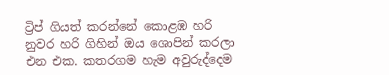ට්‍රිප් ගියත් කරන්නේ කොළඹ හරි නුවර හරි ගිහින් ඔය ශොපින් කරලා එන එක. කතරගම හැම අවුරුද්දෙම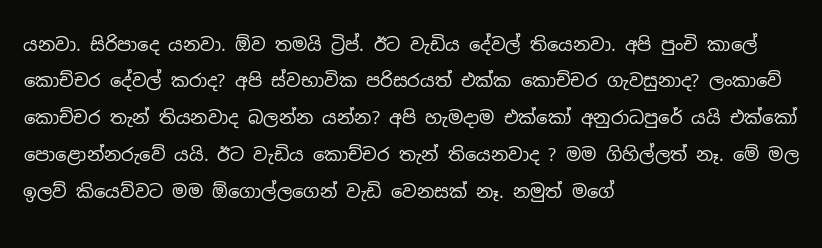යනවා. සිරිපාදෙ යනවා. ඕව තමයි ට්‍රිප්. ඊට වැඩිය දේවල් තියෙනවා. අපි පුංචි කාලේ කොච්චර දේවල් කරාද? අපි ස්වභාවික පරිසරයත් එක්ක කොච්චර ගැවසුනාද? ලංකාවේ කොච්චර තැන් තියනවාද බලන්න යන්න? අපි හැමදාම එක්කෝ අනුරාධපුරේ යයි එක්කෝ පොළොන්නරුවේ යයි. ඊට වැඩිය කොච්චර තැන් තියෙනවාද ? මම ගිහිල්ලත් නෑ. මේ මල ඉලව් කියෙව්වට මම ඕගොල්ලගෙන් වැඩි වෙනසක් නෑ. නමුත් මගේ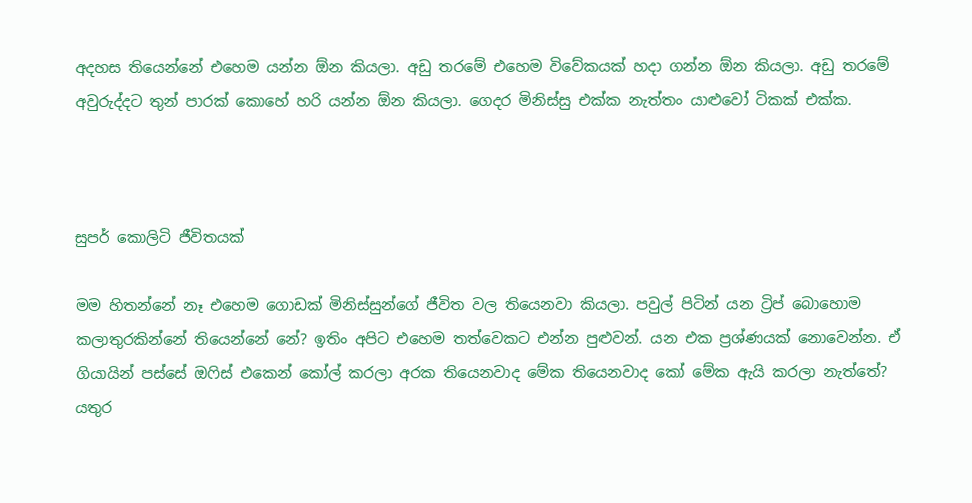අදහස තියෙන්නේ එහෙම යන්න ඕන කියලා. අඩු තරමේ එහෙම විවේකයක් හදා ගන්න ඕන කියලා. අඩු තරමේ අවුරුද්දට තුන් පාරක් කොහේ හරි යන්න ඕන කියලා. ගෙදර මිනිස්සු එක්ක නැත්තං යාළුවෝ ටිකක් එක්ක.



සුපර් කොලිටි ජීවිතයක්

මම හිතන්නේ නෑ එහෙම ගොඩක් මිනිස්සුන්ගේ ජීවිත වල තියෙනවා කියලා. පවුල් පිටින් යන ට්‍රිප් බොහොම කලාතුරකින්නේ තියෙන්නේ නේ? ඉතිං අපිට එහෙම තත්වෙකට එන්න පුළුවන්. යන එක ප්‍රශ්ණයක් නොවෙන්න. ඒ ගියායින් පස්සේ ඔෆිස් එකෙන් කෝල් කරලා අරක තියෙනවාද මේක තියෙනවාද කෝ මේක ඇයි කරලා නැත්තේ? යතුර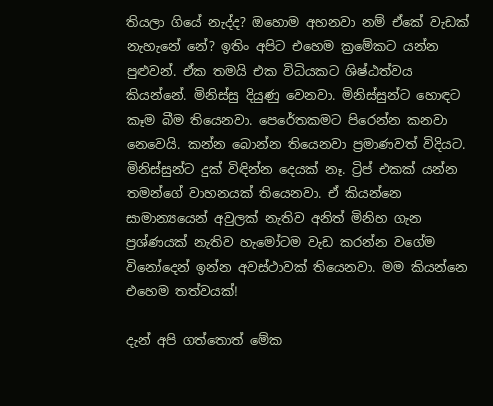තියලා ගියේ නැද්ද? ඔහොම අහනවා නම් ඒකේ වැඩක් නැහැනේ නේ? ඉතිං අපිට එහෙම ක්‍රමේකට යන්න පුළුවන්. ඒක තමයි එක විධියකට ශිෂ්ඨත්වය කියන්නේ. මිනිස්සු දියුණු වෙනවා. මිනිස්සුන්ට හොඳට කෑම බීම තියෙනවා. පෙරේතකමට පිරෙන්න කනවා නෙවෙයි. කන්න බොන්න තියෙනවා ප්‍රමාණවත් විදියට. මිනිස්සුන්ට දුක් විඳින්න දෙයක් නෑ. ට්‍රිප් එකක් යන්න තමන්ගේ වාහනයක් තියෙනවා. ඒ කියන්නෙ සාමාන්‍යයෙන් අවුලක් නැතිව අනිත් මිනිහ ගැන ප්‍රශ්ණයක් නැතිව හැමෝටම වැඩ කරන්න වගේම විනෝදෙන් ඉන්න අවස්ථාවක් තියෙනවා. මම කියන්නෙ එහෙම තත්වයක්!

දැන් අපි ගත්තොත් මේක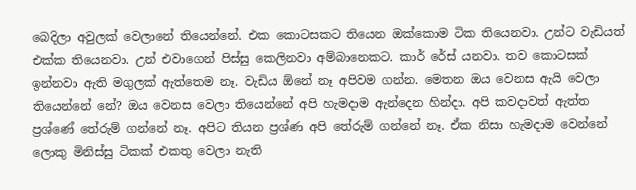බෙදිලා අවුලක් වෙලානේ තියෙන්නේ. එක කොටසකට තියෙන ඔක්කොම ටික තියෙනවා. උන්ට වැඩියත් එක්ක තියෙනවා. උන් එවාගෙන් පිස්සු කෙලිනවා අම්බානෙකට. කාර් රේස් යනවා. තව කොටසක් ඉන්නවා ඇති මගුලක් ඇත්තෙම නෑ. වැඩිය ඕනේ නෑ අපිවම ගන්න. මෙතන ඔය වෙනස ඇයි වෙලා තියෙන්නේ නේ? ඔය වෙනස වෙලා තියෙන්නේ අපි හැමදාම ඇන්දෙන හින්දා. අපි කවදාවත් ඇත්ත ප්‍රශ්ණේ තේරුම් ගන්නේ නෑ. අපිට තියන ප්‍රශ්ණ අපි තේරුම් ගන්නේ නෑ. ඒක නිසා හැමදාම වෙන්නේ ලොකු මිනිස්සු ටිකක් එකතු වෙලා නැති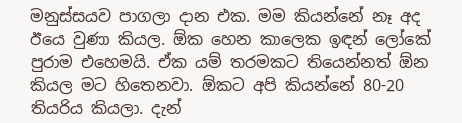මනුස්සයව පාගලා දාන එක. මම කියන්නේ නෑ අද ඊයෙ වුණා කියල. ඕක හෙන කාලෙක ඉඳන් ලෝකේ පුරාම එහෙමයි. ඒක යම් තරමකට තියෙන්නත් ඕන කියල මට හිතෙනවා. ඕකට අපි කියන්නේ 80-20 තියරිය කියලා. දැන්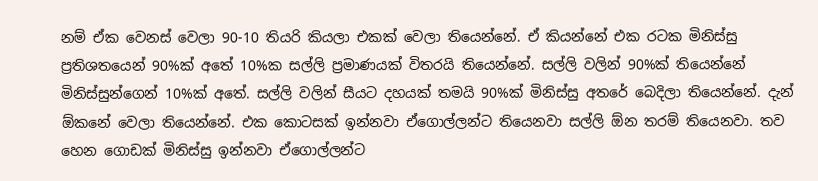නම් ඒක වෙනස් වෙලා 90-10 තියරි කියලා එකක් වෙලා තියෙන්නේ. ඒ කියන්නේ එක රටක මිනිස්සු ප්‍රතිශතයෙන් 90%ක් අතේ 10%ක සල්ලි ප්‍රමාණයක් විතරයි තියෙන්නේ. සල්ලි වලින් 90%ක් තියෙන්නේ මිනිස්සුන්ගෙන් 10%ක් අතේ. සල්ලි වලින් සීයට දහයක් තමයි 90%ක් මිනිස්සු අතරේ බෙදිලා තියෙන්නේ. දැන් ඕකනේ වෙලා තියෙන්නේ. එක කොටසක් ඉන්නවා ඒගොල්ලන්ට තියෙනවා සල්ලි ඕන තරම් තියෙනවා. තව හෙන ගොඩක් මිනිස්සු ඉන්නවා ඒගොල්ලන්ට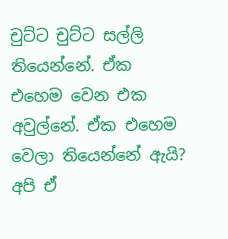චුට්ට චුට්ට සල්ලි තියෙන්නේ. ඒක එහෙම වෙන එක අවුල්නේ. ඒක එහෙම වෙලා තියෙන්නේ ඇයි? අපි ඒ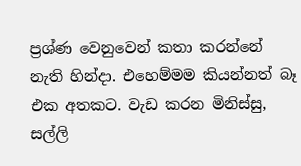ප්‍රශ්ණ වෙනුවෙන් කතා කරන්නේ නැති හින්දා. එහෙම්මම කියන්නත් බෑ එක අතකට. වැඩ කරන මිනිස්සු, සල්ලි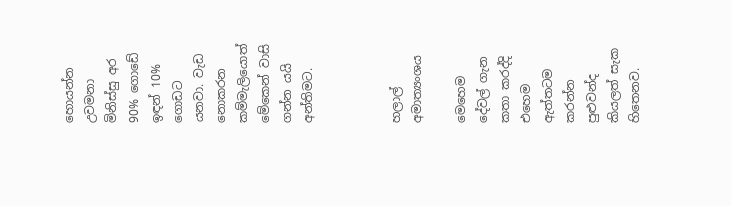හොයන්න උවමනා මිනිස්සු අර 90% ගොඩේ ඉඳන් 10% ගොඩට යනවා. වැඩ නොකරන කම්මැලියොත් මේකෙන් වාසි ගන්න යයි අන්තිමට.



හලාල් අමාත්‍යංශය

මෙහෙම දේවල් ගැන කතා කරද්දි එහෙම ඇත්තටම කරන්න පුළුවන්ද කියලත් සැක හිතෙනව.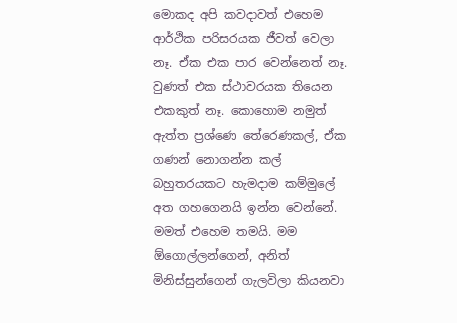මොකද අපි කවදාවත් එහෙම ආර්ථික පරිසරයක ජීවත් වෙලා නෑ. ඒක එක පාර වෙන්නෙත් නෑ. වුණත් එක ස්ථාවරයක තියෙන එකකුත් නෑ. කොහොම නමුත් ඇත්ත ප්‍රශ්ණෙ තේරෙණකල්, ඒක ගණන් නොගන්න කල් බහුතරයකට හැමදාම කම්මුලේ අත ගහගෙනයි ඉන්න වෙන්නේ. මමත් එහෙම තමයි. මම ඕගොල්ලන්ගෙන්, අනිත් මිනිස්සුන්ගෙන් ගැලවිලා කියනවා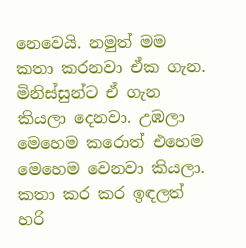නෙවෙයි. නමුත් මම කතා කරනවා ඒක ගැන. මිනිස්සුන්ට ඒ ගැන කියලා දෙනවා. උඹලා මෙහෙම කරොත් එහෙම මෙහෙම වෙනවා කියලා. කතා කර කර ඉඳලත් හරි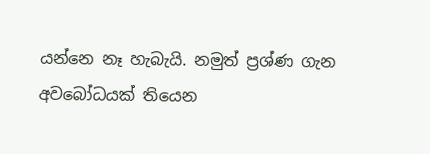යන්නෙ නෑ හැබැයි. නමුත් ප්‍රශ්ණ ගැන අවබෝධයක් තියෙන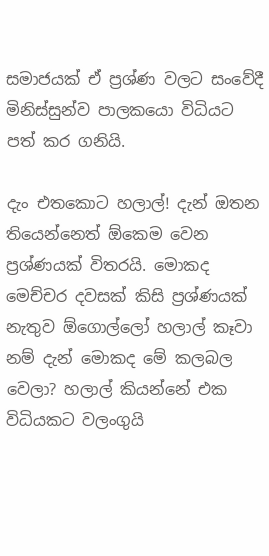සමාජයක් ඒ ප්‍රශ්ණ වලට සංවේදී මිනිස්සුන්ව පාලකයො විධියට පත් කර ගනියි.

දැං එතකොට හලාල්! දැන් ඔතන තියෙන්නෙත් ඕකෙම වෙන ප්‍රශ්ණයක් විතරයි. මොකද මෙච්චර දවසක් කිසි ප්‍රශ්ණයක් නැතුව ඕගොල්ලෝ හලාල් කෑවා නම් දැන් මොකද මේ කලබල වෙලා? හලාල් කියන්නේ එක විධියකට වලංගුයි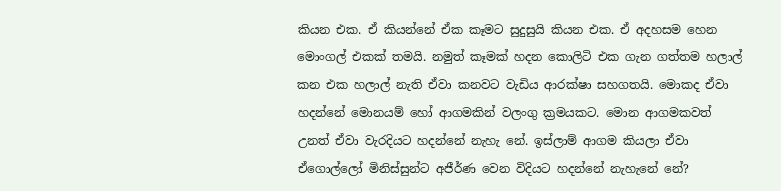කියන එක. ඒ කියන්නේ ඒක කෑමට සුදුසුයි කියන එක. ඒ අදහසම හෙන මොංගල් එකක් තමයි. නමුත් කෑමක් හදන කොලිටි එක ගැන ගත්තම හලාල් කන එක හලාල් නැති ඒවා කනවට වැඩිය ආරක්ෂා සහගතයි. මොකද ඒවා හදන්නේ මොනයම් හෝ ආගමකින් වලංගු ක්‍රමයකට. මොන ආගමකවත් උනත් ඒවා වැරදියට හදන්නේ නැහැ නේ. ඉස්ලාම් ආගම කියලා ඒවා ඒගොල්ලෝ මිනිස්සුන්ට අජීර්ණ වෙන විදියට හදන්නේ නැහැනේ නේ?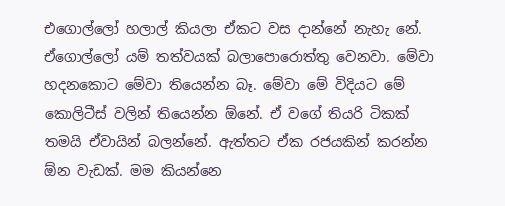එගොල්ලෝ හලාල් කියලා ඒකට වස දාන්නේ නැහැ නේ. ඒගොල්ලෝ යම් තත්වයක් බලාපොරොත්තු වෙනවා. මේවා හදනකොට මේවා තියෙන්න බෑ. මේවා මේ විදියට මේ කොලිටීස් වලින් තියෙන්න ඕනේ. ඒ වගේ තියරි ටිකක් තමයි ඒවායින් බලන්නේ. ඇත්තට ඒක රජයකින් කරන්න ඕන වැඩක්. මම කියන්නෙ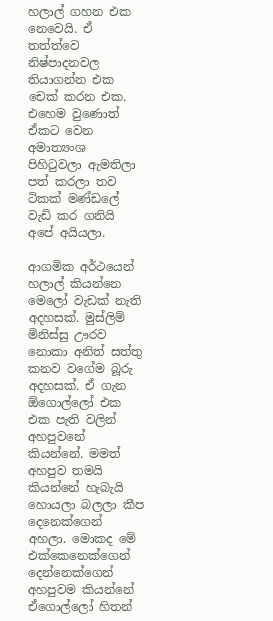හලාල් ගහන එක නෙවෙයි. ඒ තත්ත්වෙ නිෂ්පාදනවල තියාගන්න එක චෙක් කරන එක. එහෙම වුණොත් ඒකට වෙන අමාත්‍යංශ පිහිටුවලා ඇමතිලා පත් කරලා තව ටිකක් මණ්ඩලේ වැඩි කර ගනියි අපේ අයියලා.

ආගමික අර්ථයෙන් හලාල් කියන්නෙ මෙලෝ වැඩක් නැති අදහසක්. මුස්ලිම් මිනිස්සු ඌරව නොකා අනිත් සත්තු කනව වගේම බූරු අදහසක්. ඒ ගැන ඕගොල්ලෝ එක එක පැති වලින් අහපුවනේ කියන්නේ. මමත් අහපුව තමයි කියන්නේ හැබැයි හොයලා බලලා කීප දෙනෙක්ගෙන් අහලා. මොකද මේ එක්කෙනෙක්ගෙන් දෙන්නෙක්ගෙන් අහපුවම කියන්නේ ඒගොල්ලෝ හිතන්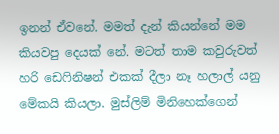ඉනන් ඒවනේ. මමත් දැන් කියන්නේ මම කියවපු දෙයක් නේ. මටත් තාම කවුරුවත් හරි ඩෙෆිනිෂන් එකක් දීලා නෑ හලාල් යනු මේකයි කියලා. මුස්ලිම් මිනිහෙක්ගෙන්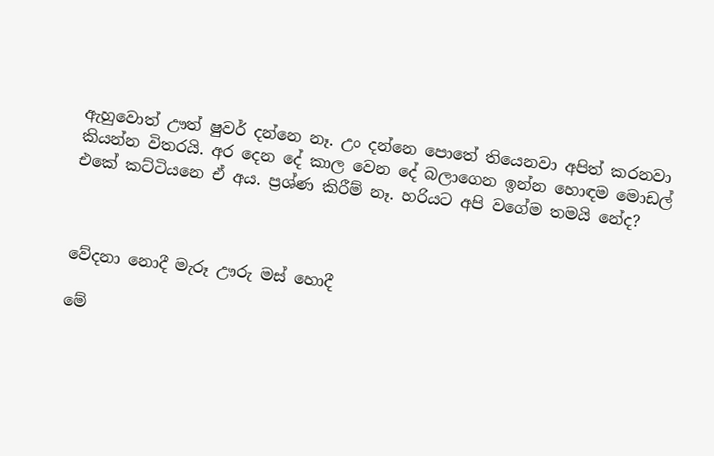ඇහුවොත් ඌත් ෂුවර් දන්නෙ නෑ. උං දන්නෙ පොතේ තියෙනවා අපිත් කරනවා කියන්න විතරයි. අර දෙන දේ කාල වෙන දේ බලාගෙන ඉන්න හොඳම මොඩල් එකේ කට්ටියනෙ ඒ අය. ප්‍රශ්ණ කිරීම් නෑ. හරියට අපි වගේම තමයි නේද?



වේදනා නොදී මැරූ ඌරු මස් හොදී

මේ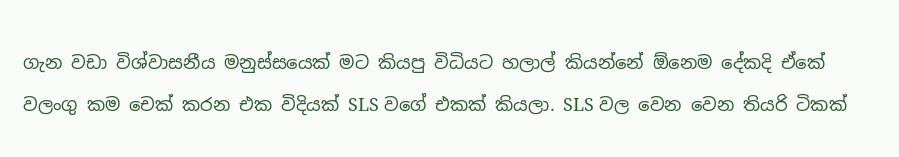ගැන වඩා විශ්වාසනීය මනුස්සයෙක් මට කියපු විධියට හලාල් කියන්නේ ඕනෙම දේකදි ඒකේ වලංගු කම චෙක් කරන එක විදියක් SLS වගේ එකක් කියලා. SLS වල වෙන වෙන තියරි ටිකක්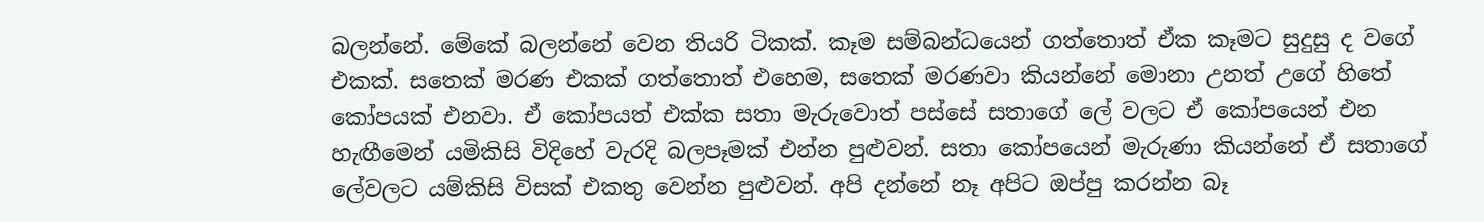බලන්නේ. මේකේ බලන්නේ වෙන තියරි ටිකක්. කෑම සම්බන්ධයෙන් ගත්තොත් ඒක කෑමට සුදුසු ද වගේ එකක්. සතෙක් මරණ එකක් ගත්තොත් එහෙම, සතෙක් මරණවා කියන්නේ මොනා උනත් උගේ හිතේ කෝපයක් එනවා. ඒ කෝපයත් එක්ක සතා මැරුවොත් පස්සේ සතාගේ ලේ වලට ඒ කෝපයෙන් එන හැඟීමෙන් යමිකිසි විදිහේ වැරදි බලපෑමක් එන්න පුළුවන්. සතා කෝපයෙන් මැරුණා කියන්නේ ඒ සතාගේ ලේවලට යම්කිසි විසක් එකතු වෙන්න පුළුවන්. අපි දන්නේ නෑ අපිට ඔප්පු කරන්න බෑ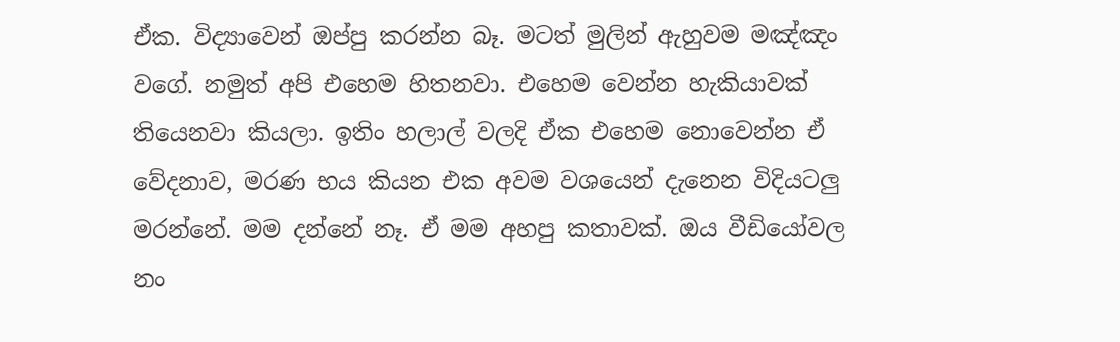ඒක. විද්‍යාවෙන් ඔප්පු කරන්න බෑ. මටත් මුලින් ඇහුවම මඤ්ඤං වගේ. නමුත් අපි එහෙම හිතනවා. එහෙම වෙන්න හැකියාවක් තියෙනවා කියලා. ඉතිං හලාල් වලදි ඒක එහෙම නොවෙන්න ඒ වේදනාව, මර‍ණ භය කියන එක අවම වශයෙන් දැනෙන විදියටලු මරන්නේ. මම දන්නේ නෑ. ඒ මම අහපු කතාවක්. ඔය වීඩියෝවල නං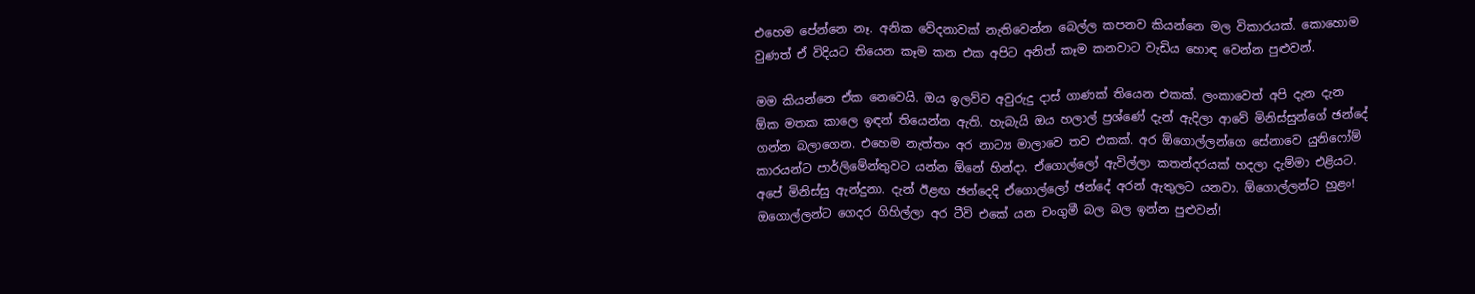එහෙම පේන්නෙ නෑ. අනික වේදනාවක් නැතිවෙන්න බෙල්ල කපනව කියන්නෙ මල විකාරයක්. කොහොම වුණත් ඒ විදියට තියෙන කෑම කන එක අපිට අනිත් කෑම කනවාට වැඩිය හොඳ වෙන්න පුළුවන්.

මම කියන්නෙ ඒක නෙවෙයි. ඔය ඉලව්ව අවුරුදු දාස් ගාණක් තියෙන එකක්. ලංකාවෙත් අපි දැන දැන ඕක මතක කාලෙ ඉඳන් තියෙන්න ඇති. හැබැයි ඔය හලාල් ප්‍රශ්ණේ දැන් ඇදිලා ආවේ මිනිස්සුන්ගේ ඡන්දේ ගන්න බලාගෙන. එහෙම නැත්තං අර නාට්‍ය මාලාවෙ තව එකක්. අර ඕගොල්ලන්ගෙ සේනාවෙ යුනිෆෝම් කාරයන්ට පාර්ලිමේන්තුවට යන්න ඕනේ හින්දා. ඒගොල්ලෝ ඇවිල්ලා කතන්දරයක් හදලා දැම්මා එළියට. අපේ මිනිස්සු ඇන්දුනා. දැන් ඊළඟ ඡන්දෙදි ඒගොල්ලෝ ඡන්දේ අරන් ඇතුලට යනවා. ඕගොල්ලන්ට හුළං! ඔගොල්ලන්ට ගෙදර ගිහිල්ලා අර ටීවි එකේ යන චංගුමී බල බල ඉන්න පුළුවන්!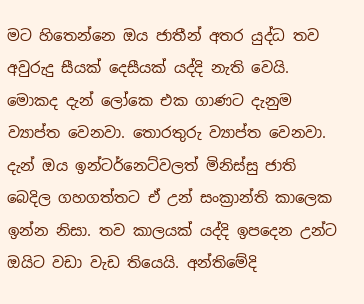මට හිතෙන්නෙ ඔය ජාතීන් අතර යුද්ධ තව අවුරුදු සීයක් දෙසීයක් යද්දි නැති වෙයි. මොකද දැන් ලෝකෙ එක ගාණට දැනුම ව්‍යාප්ත වෙනවා. තොරතුරු ව්‍යාප්ත වෙනවා. දැන් ඔය ඉන්ටර්නෙට්වලත් මිනිස්සු ජාති බෙදිල ගහගත්තට ඒ උන් සංක්‍රාන්ති කාලෙක ඉන්න නිසා. තව කාලයක් යද්දි ඉපදෙන උන්ට ඔයිට වඩා වැඩ තියෙයි. අන්තිමේදි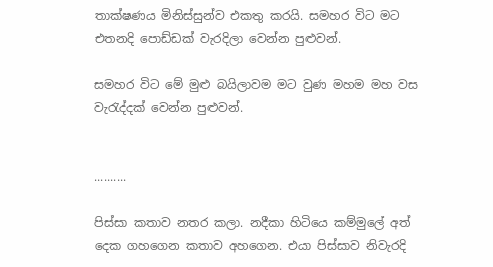තාක්ෂණය මිනිස්සුන්ව එකතු කරයි. සමහර විට මට එතනදි පොඩ්ඩක් වැරදිලා වෙන්න පුළුවන්.

සමහර විට මේ මුළු බයිලාවම මට වුණ මහම මහ වස වැරැද්දක් වෙන්න පුළුවන්.


..........

පිස්සා කතාව නතර කලා. නදීකා හිටියෙ කම්මුලේ අත් දෙක ගහගෙන කතාව අහගෙන. එයා පිස්සාව නිවැරදි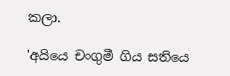කලා.

'අයියෙ චංගුමී ගිය සතියෙ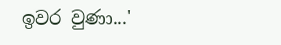ඉවර වුණා...'